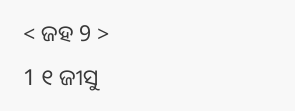< ଜହ 9 >
1 ୧ ଜୀସୁ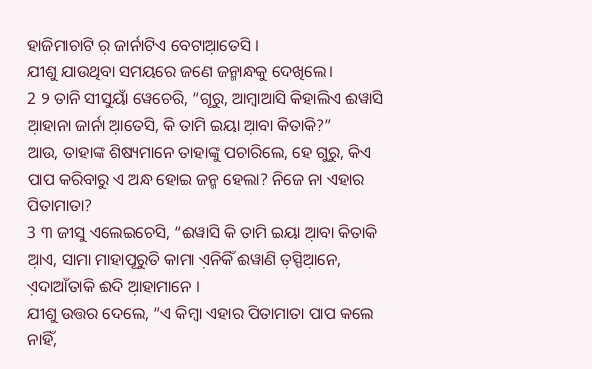ହାଜିମାଚାଟି ର଼ ଜାର୍ନାଟିଏ ବେଟାଆ଼ତେସି ।
ଯୀଶୁ ଯାଉଥିବା ସମୟରେ ଜଣେ ଜନ୍ମାନ୍ଧକୁ ଦେଖିଲେ।
2 ୨ ତାନି ସୀସୁୟାଁ ୱେଚେରି, “ଗୂରୁ, ଆମ୍ବାଆସି କିହାଲିଏ ଈୱାସି ଆ଼ହାନା ଜାର୍ନା ଆ଼ତେସି, କି ତାମି ଇୟା ଆ଼ବା କିତାକି?”
ଆଉ, ତାହାଙ୍କ ଶିଷ୍ୟମାନେ ତାହାଙ୍କୁ ପଚାରିଲେ, ହେ ଗୁରୁ, କିଏ ପାପ କରିବାରୁ ଏ ଅନ୍ଧ ହୋଇ ଜନ୍ମ ହେଲା? ନିଜେ ନା ଏହାର ପିତାମାତା?
3 ୩ ଜୀସୁ ଏଲେଇଚେସି, “ଈୱାସି କି ତାମି ଇୟା ଆ଼ବା କିତାକି ଆ଼ଏ, ସାମା ମାହାପୂରୁତି କାମା ଏ଼ନିକିଁ ଈୱାଣି ତ଼ସ୍ପିଆ଼ନେ, ଏ଼ଦାଆଁତାକି ଈଦି ଆ଼ହାମାନେ ।
ଯୀଶୁ ଉତ୍ତର ଦେଲେ, “ଏ କିମ୍ବା ଏହାର ପିତାମାତା ପାପ କଲେ ନାହିଁ,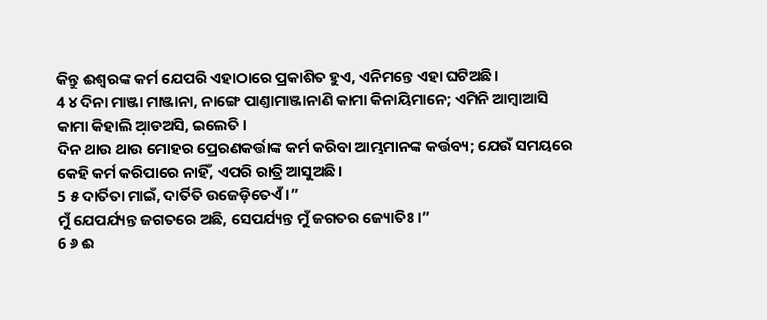କିନ୍ତୁ ଈଶ୍ବରଙ୍କ କର୍ମ ଯେପରି ଏହାଠାରେ ପ୍ରକାଶିତ ହୁଏ, ଏନିମନ୍ତେ ଏହା ଘଟିଅଛି।
4 ୪ ଦିନା ମାଞ୍ଜା ମାଞ୍ଜାନା, ନାଙ୍ଗେ ପାଣ୍ତାମାଞ୍ଜାନାଣି କାମା କିନାୟିମାନେ; ଏମିନି ଆମ୍ବାଆସି କାମା କିହାଲି ଆ଼ଡଅସି, ଇଲେତି ।
ଦିନ ଥାଉ ଥାଉ ମୋହର ପ୍ରେରଣକର୍ତ୍ତାଙ୍କ କର୍ମ କରିବା ଆମ୍ଭମାନଙ୍କ କର୍ତ୍ତବ୍ୟ; ଯେଉଁ ସମୟରେ କେହି କର୍ମ କରିପାରେ ନାହିଁ, ଏପରି ରାତ୍ରି ଆସୁଅଛି।
5 ୫ ଦାର୍ତିତା ମାଇଁ, ଦାର୍ତିତି ଉଜେଡ଼ିତେଏଁ ।”
ମୁଁ ଯେପର୍ଯ୍ୟନ୍ତ ଜଗତରେ ଅଛି, ସେପର୍ଯ୍ୟନ୍ତ ମୁଁ ଜଗତର ଜ୍ୟୋତିଃ।”
6 ୬ ଈ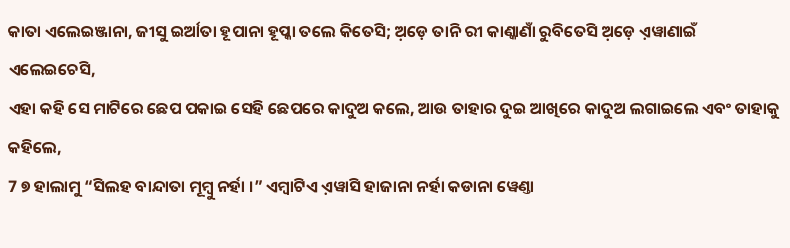କାତା ଏଲେଇଞ୍ଜାନା, ଜୀସୁ ଇର୍ଆତା ହୂପାନା ହୂପ୍କା ତଲେ କିତେସି; ଅ଼ଡ଼େ ତାନି ରୀ କାଣ୍କାଣାଁ ରୁବିତେସି ଅ଼ଡ଼େ ଏ଼ୱାଣାଇଁ ଏଲେଇଚେସି,
ଏହା କହି ସେ ମାଟିରେ ଛେପ ପକାଇ ସେହି ଛେପରେ କାଦୁଅ କଲେ, ଆଉ ତାହାର ଦୁଇ ଆଖିରେ କାଦୁଅ ଲଗାଇଲେ ଏବଂ ତାହାକୁ କହିଲେ,
7 ୭ ହାଲାମୁ “ସିଲହ ବାନ୍ଦାତା ମୂମ୍ବୁ ନର୍ହା ।” ଏମ୍ବାଟିଏ ଏ଼ୱାସି ହାଜାନା ନର୍ହା କଡାନା ୱେଣ୍ତା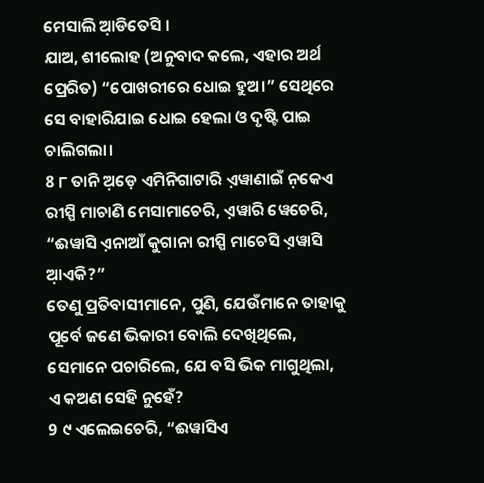ମେସାଲି ଆ଼ଡିତେସି ।
ଯାଅ, ଶୀଲୋହ (ଅନୁବାଦ କଲେ, ଏହାର ଅର୍ଥ ପ୍ରେରିତ) “ପୋଖରୀରେ ଧୋଇ ହୁଅ।” ସେଥିରେ ସେ ବାହାରିଯାଇ ଧୋଇ ହେଲା ଓ ଦୃଷ୍ଟି ପାଇ ଚାଲିଗଲା।
8 ୮ ତାନି ଅ଼ଡ଼େ ଏମିନିଗାଟାରି ଏ଼ୱାଣାଇଁ ନ଼କେଏ ରୀସ୍ପି ମାଚାଣି ମେସାମାଚେରି, ଏ଼ୱାରି ୱେଚେରି, “ଈୱାସି ଏ଼ନାଆଁ କୁଗାନା ରୀସ୍ପି ମାଚେସି ଏ଼ୱାସି ଆ଼ଏକି?”
ତେଣୁ ପ୍ରତିବାସୀମାନେ, ପୁଣି, ଯେଉଁମାନେ ତାହାକୁ ପୂର୍ବେ ଜଣେ ଭିକାରୀ ବୋଲି ଦେଖିଥିଲେ, ସେମାନେ ପଚାରିଲେ, ଯେ ବସି ଭିକ ମାଗୁଥିଲା, ଏ କଅଣ ସେହି ନୁହେଁ?
9 ୯ ଏଲେଇଚେରି, “ଈୱାସିଏ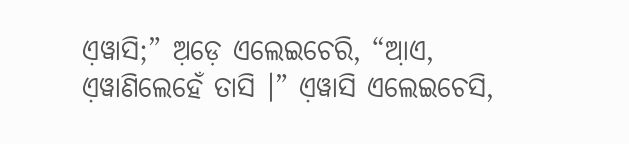ଏ଼ୱାସି;” ଅ଼ଡ଼େ ଏଲେଇଚେରି, “ଆ଼ଏ, ଏ଼ୱାଣିଲେହେଁ ତାସି ।” ଏ଼ୱାସି ଏଲେଇଚେସି,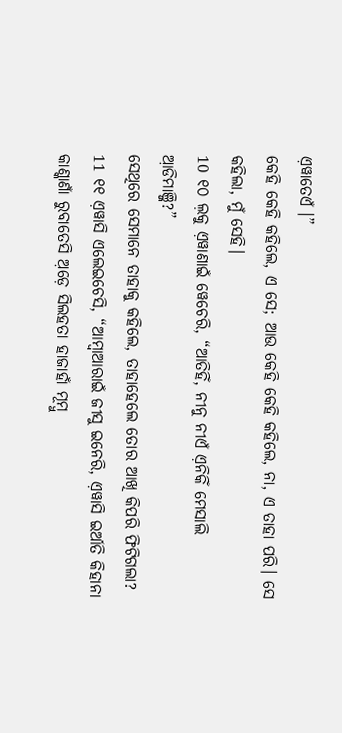ଏ଼ୱାତେଏଁ ।”
କେହି କେହି କହିଲେ, ଏ ସେ; ଆଉ କେହି କେହି କହିଲେ, ନା, ଏ ତାହା ପରି। ସେ କହିଲା, ମୁଁ ସେହି।
10 ୧୦ ଲ଼କୁ ଏ଼ୱାଣାଇଁ ୱେଚେରି, “ଆତିହିଁ, ନୀନୁ ନୀଏଁ ଏ଼ନିକିଁ ମେସାଲି ଆ଼ଡିମାଞ୍ଜି?”
ସେଥିରେ ସେମାନେ ତାହାକୁ କହିଲେ, ତାହାହେଲେ ତୋର ଆଖି କିପରି ଫିଟିଗଲା?
11 ୧୧ ଏ଼ୱାସି ଏଲେଇଚେସି, “ଆମ୍ବାଆରାଇଁ ଜୀସୁ ଇନେରି, ଏ଼ୱାସି ଇର୍ଆତି କିହାନା କାଣ୍କାଣାଁ ରୁବାତେସି ଅ଼ଡ଼େ ସିଲହତା ହାଜାହାଁ ମୂମ୍ବୁ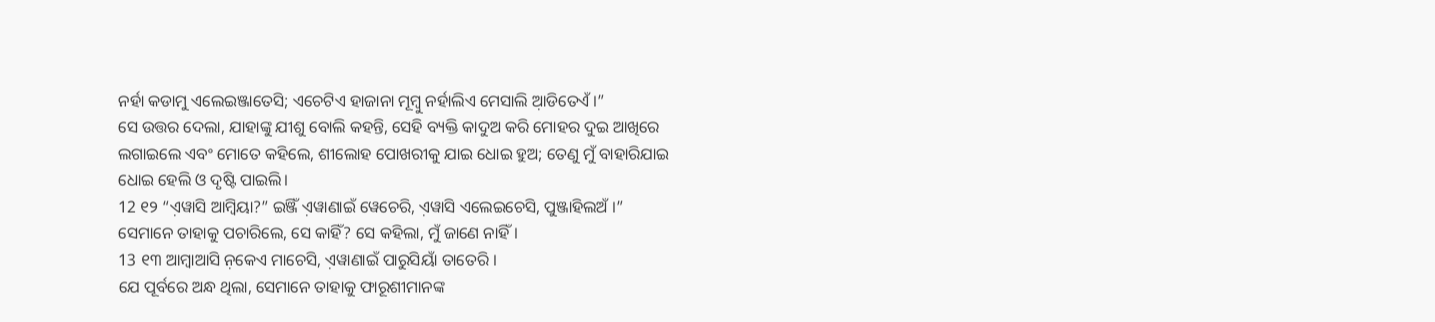ନର୍ହା କଡାମୁ ଏଲେଇଞ୍ଜାତେସି; ଏଚେଟିଏ ହାଜାନା ମୂମ୍ବୁ ନର୍ହାଲିଏ ମେସାଲି ଆ଼ଡିତେଏଁ ।”
ସେ ଉତ୍ତର ଦେଲା, ଯାହାଙ୍କୁ ଯୀଶୁ ବୋଲି କହନ୍ତି, ସେହି ବ୍ୟକ୍ତି କାଦୁଅ କରି ମୋହର ଦୁଇ ଆଖିରେ ଲଗାଇଲେ ଏବଂ ମୋତେ କହିଲେ, ଶୀଲୋହ ପୋଖରୀକୁ ଯାଇ ଧୋଇ ହୁଅ; ତେଣୁ ମୁଁ ବାହାରିଯାଇ ଧୋଇ ହେଲି ଓ ଦୃଷ୍ଟି ପାଇଲି।
12 ୧୨ “ଏ଼ୱାସି ଆମ୍ବିୟା?” ଇଞ୍ଜିଁ ଏ଼ୱାଣାଇଁ ୱେଚେରି, ଏ଼ୱାସି ଏଲେଇଚେସି, ପୁଞ୍ଜାହିଲଅଁ ।”
ସେମାନେ ତାହାକୁ ପଚାରିଲେ, ସେ କାହିଁ? ସେ କହିଲା, ମୁଁ ଜାଣେ ନାହିଁ।
13 ୧୩ ଆମ୍ବାଆସି ନ଼କେଏ ମାଚେସି, ଏ଼ୱାଣାଇଁ ପାରୁସିୟାଁ ତାତେରି ।
ଯେ ପୂର୍ବରେ ଅନ୍ଧ ଥିଲା, ସେମାନେ ତାହାକୁ ଫାରୂଶୀମାନଙ୍କ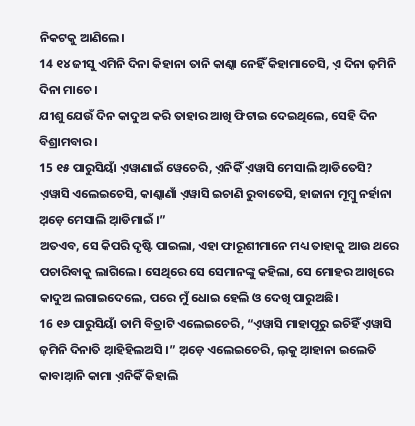ନିକଟକୁ ଆଣିଲେ।
14 ୧୪ ଜୀସୁ ଏମିନି ଦିନା କିହାନା ତାନି କାଣ୍କା ନେହିଁ କିହାମାଚେସି, ଏ଼ ଦିନା ଜ଼ମିନି ଦିନା ମାଚେ ।
ଯୀଶୁ ଯେଉଁ ଦିନ କାଦୁଅ କରି ତାହାର ଆଖି ଫିଟାଇ ଦେଇଥିଲେ, ସେହି ଦିନ ବିଶ୍ରାମବାର।
15 ୧୫ ପାରୁସିୟାଁ ଏ଼ୱାଣାଇଁ ୱେଚେରି, ଏ଼ନିକିଁ ଏ଼ୱାସି ମେସାଲି ଆ଼ଡିତେସି? ଏ଼ୱାସି ଏଲେଇଚେସି, କାଣ୍କାଣାଁ ଏ଼ୱାସି ଇଚାଣି ରୁବାତେସି, ହାଜାନା ମୂମ୍ବୁ ନର୍ହାନା ଅ଼ଡ଼େ ମେସାଲି ଆ଼ଡିମାଇଁ ।”
ଅତଏବ, ସେ କିପରି ଦୃଷ୍ଟି ପାଇଲା, ଏହା ଫାରୂଶୀମାନେ ମଧ୍ୟ ତାହାକୁ ଆଉ ଥରେ ପଚାରିବାକୁ ଲାଗିଲେ। ସେଥିରେ ସେ ସେମାନଙ୍କୁ କହିଲା, ସେ ମୋହର ଆଖିରେ କାଦୁଅ ଲଗାଇଦେଲେ, ପରେ ମୁଁ ଧୋଇ ହେଲି ଓ ଦେଖି ପାରୁଅଛି।
16 ୧୬ ପାରୁସିୟାଁ ତାମି ବିତ୍ରାଟି ଏଲେଇଚେରି, “ଏ଼ୱାସି ମାହାପୂରୁ ଇଚିହିଁ ଏ଼ୱାସି ଜ଼ମିନି ଦିନାତି ଆ଼ହିହିଲଅସି ।” ଅ଼ଡ଼େ ଏଲେଇଚେରି, ଲ଼କୁ ଆ଼ହାନା ଇଲେତି କାବାଆ଼ନି କାମା ଏ଼ନିକିଁ କିହାଲି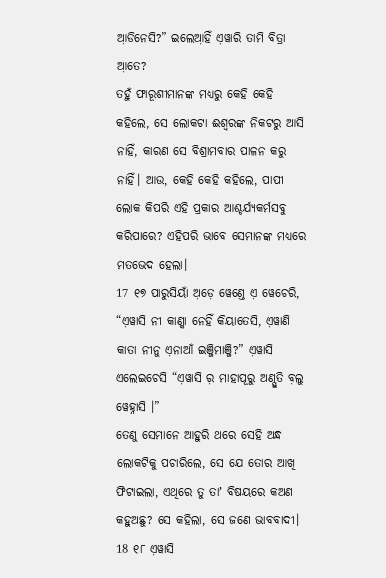ଆ଼ଡିନେସି?” ଇଲେଆ଼ହିଁ ଏ଼ୱାରି ତାମି ବିତ୍ରା ଆ଼ତେ?
ତହୁଁ ଫାରୂଶୀମାନଙ୍କ ମଧ୍ୟରୁ କେହି କେହି କହିଲେ, ସେ ଲୋକଟା ଈଶ୍ବରଙ୍କ ନିକଟରୁ ଆସି ନାହିଁ, କାରଣ ସେ ବିଶ୍ରାମବାର ପାଳନ କରୁ ନାହିଁ। ଆଉ, କେହି କେହି କହିଲେ, ପାପୀ ଲୋକ କିପରି ଏହି ପ୍ରକାର ଆଶ୍ଚର୍ଯ୍ୟକର୍ମସବୁ କରିପାରେ? ଏହିପରି ଭାବେ ସେମାନଙ୍କ ମଧ୍ୟରେ ମତଭେଦ ହେଲା।
17 ୧୭ ପାରୁସିୟାଁ ଅ଼ଡ଼େ ୱେଣ୍ତେ ଏ଼ ୱେଚେରି, “ଏ଼ୱାସି ନୀ କାଣ୍କା ନେହିଁ କିୟାତେସି, ଏ଼ୱାଣି କାତା ନୀନୁ ଏ଼ନାଆଁ ଇଞ୍ଜିମାଞ୍ଜି?” ଏ଼ୱାସି ଏଲେଇଚେସି “ଏ଼ୱାସି ର଼ ମାହାପୂରୁ ଅଣ୍ପୁତି ବ଼ଲୁ ୱେହ୍ନାସି ।”
ତେଣୁ ସେମାନେ ଆହୁରି ଥରେ ସେହି ଅନ୍ଧ ଲୋକଟିକୁ ପଚାରିଲେ, ସେ ଯେ ତୋର ଆଖି ଫିଟାଇଲା, ଏଥିରେ ତୁ ତାʼ ବିଷୟରେ କଅଣ କହୁଅଛୁ? ସେ କହିଲା, ସେ ଜଣେ ଭାବବାଦୀ।
18 ୧୮ ଏ଼ୱାସି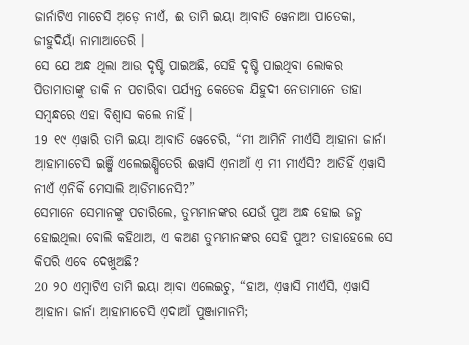ଜାର୍ନାଟିଏ ମାଚେସି ଅ଼ଡ଼େ ନୀଏଁ, ଈ ତାମି ଇୟା ଆ଼ବାତି ୱେନାଆ ପାତେକା, ଜୀହୁଦିୟାଁ ନାମାଆତେରି ।
ସେ ଯେ ଅନ୍ଧ ଥିଲା ଆଉ ଦୃଷ୍ଟି ପାଇଅଛି, ସେହି ଦୃଷ୍ଟି ପାଇଥିବା ଲୋକର ପିତାମାତାଙ୍କୁ ଡାକି ନ ପଚାରିବା ପର୍ଯ୍ୟନ୍ତ କେତେକ ଯିହୁଦୀ ନେତାମାନେ ତାହା ସମ୍ବନ୍ଧରେ ଏହା ବିଶ୍ୱାସ କଲେ ନାହିଁ।
19 ୧୯ ଏ଼ୱାରି ତାମି ଇୟା ଆ଼ବାତି ୱେଚେରି, “ମୀ ଆମିନି ମୀର୍ଏସି ଆ଼ହାନା ଜାର୍ନା ଆ଼ହାମାଚେସି ଇଞ୍ଜିଁ ଏଲେଇଣ୍ମ୍ବିତେରି ଈୱାସି ଏ଼ନାଆଁ ଏ଼ ମୀ ମୀର୍ଏସି? ଆତିହିଁ ଏ଼ୱାସି ନୀଏଁ ଏ଼ନିକିଁ ମେସାଲି ଆ଼ଡିମାନେସି?”
ସେମାନେ ସେମାନଙ୍କୁ ପଚାରିଲେ, ତୁମ୍ଭମାନଙ୍କର ଯେଉଁ ପୁଅ ଅନ୍ଧ ହୋଇ ଜନ୍ମ ହୋଇଥିଲା ବୋଲି କହିଥାଅ, ଏ କଅଣ ତୁମ୍ଭମାନଙ୍କର ସେହି ପୁଅ? ତାହାହେଲେ ସେ କିପରି ଏବେ ଦେଖୁଅଛି?
20 ୨୦ ଏମ୍ବାଟିଏ ତାମି ଇୟା ଆ଼ବା ଏଲେଇଚୁ, “ହାଅ, ଏ଼ୱାସି ମୀର୍ଏସି, ଏ଼ୱାସି ଆ଼ହାନା ଜାର୍ନା ଆ଼ହାମାଚେସି ଏ଼ଦାଆଁ ପୁଞ୍ଜାମାନମି;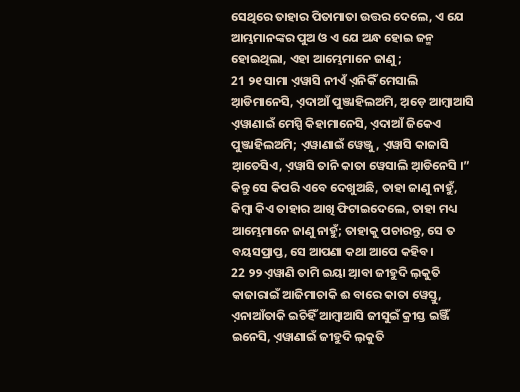ସେଥିରେ ତାହାର ପିତାମାତା ଉତ୍ତର ଦେଲେ, ଏ ଯେ ଆମ୍ଭମାନଙ୍କର ପୁଅ ଓ ଏ ଯେ ଅନ୍ଧ ହୋଇ ଜନ୍ମ ହୋଇଥିଲା, ଏହା ଆମ୍ଭେମାନେ ଜାଣୁ;
21 ୨୧ ସାମା ଏ଼ୱାସି ନୀଏଁ ଏ଼ନିକିଁ ମେସାଲି ଆ଼ଡିମାନେସି, ଏ଼ଦାଆଁ ପୁଞ୍ଜାହିଲଅମି, ଅ଼ଡ଼େ ଆମ୍ବାଆସି ଏ଼ୱାଣାଇଁ ମେସ୍ପି କିହାମାନେସି, ଏ଼ଦାଆଁ ଜିକେଏ ପୁଞ୍ଜାହିଲଅମି; ଏ଼ୱାଣାଇଁ ୱେଞ୍ଜୁ, ଏ଼ୱାସି କାଜାସି ଆ଼ତେସିଏ, ଏ଼ୱାସି ତାନି କାତା ୱେସାଲି ଆ଼ଡିନେସି ।”
କିନ୍ତୁ ସେ କିପରି ଏବେ ଦେଖୁଅଛି, ତାହା ଜାଣୁ ନାହୁଁ, କିମ୍ବା କିଏ ତାହାର ଆଖି ଫିଟାଇଦେଲେ, ତାହା ମଧ୍ୟ ଆମ୍ଭେମାନେ ଜାଣୁ ନାହୁଁ; ତାହାକୁ ପଚାରନ୍ତୁ, ସେ ତ ବୟସପ୍ରାପ୍ତ, ସେ ଆପଣା କଥା ଆପେ କହିବ।
22 ୨୨ ଏ଼ୱାଣି ତାମି ଇୟା ଆ଼ବା ଜୀହୁଦି ଲ଼କୁତି କାଜାରାଇଁ ଆଜିମାଚାକି ଈ ବାରେ କାତା ୱେସ୍ତୁ, ଏ଼ନାଆଁତାକି ଇଚିହିଁ ଆମ୍ବାଆସି ଜୀସୁଇଁ କ୍ରୀସ୍ତ ଇଞ୍ଜିଁ ଇନେସି, ଏ଼ୱାଣାଇଁ ଜୀହୁଦି ଲ଼କୁତି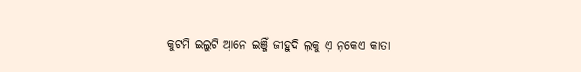କୁଟମି ଇଲୁଟି ଆ଼ନେ ଇଞ୍ଜିଁ ଜୀହୁଦି ଲ଼କୁ ଏ଼ ନ଼କେଏ କାତା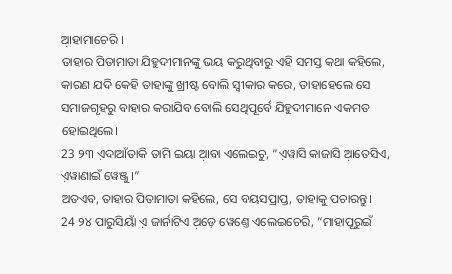ଆ଼ହାମାଚେରି ।
ତାହାର ପିତାମାତା ଯିହୁଦୀମାନଙ୍କୁ ଭୟ କରୁଥିବାରୁ ଏହି ସମସ୍ତ କଥା କହିଲେ, କାରଣ ଯଦି କେହି ତାହାଙ୍କୁ ଖ୍ରୀଷ୍ଟ ବୋଲି ସ୍ୱୀକାର କରେ, ତାହାହେଲେ ସେ ସମାଜଗୃହରୁ ବାହାର କରାଯିବ ବୋଲି ସେଥିପୂର୍ବେ ଯିହୁଦୀମାନେ ଏକମତ ହୋଇଥିଲେ।
23 ୨୩ ଏ଼ଦାଆଁତାକି ତାମି ଇୟା ଆ଼ବା ଏଲେଇଚୁ, “ଏ଼ୱାସି କାଜାସି ଆ଼ତେସିଏ, ଏ଼ୱାଣାଇଁ ୱେଞ୍ଜୁ ।”
ଅତଏବ, ତାହାର ପିତାମାତା କହିଲେ, ସେ ବୟସପ୍ରାପ୍ତ, ତାହାକୁ ପଚାରନ୍ତୁ।
24 ୨୪ ପାରୁସିୟାଁ ଏ଼ ଜାର୍ନାଟିଏ ଅ଼ଡ଼େ ୱେଣ୍ତେ ଏଲେଇଚେରି, “ମାହାପୂରୁଇଁ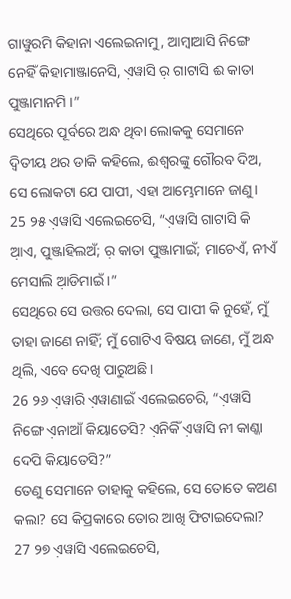ଗାୱୁରମି କିହାନା ଏଲେଇନାମୁ, ଆମ୍ବାଆସି ନିଙ୍ଗେ ନେହିଁ କିହାମାଞ୍ଜାନେସି, ଏ଼ୱାସି ର଼ ଗାଟାସି ଈ କାତା ପୁଞ୍ଜାମାନମି ।”
ସେଥିରେ ପୂର୍ବରେ ଅନ୍ଧ ଥିବା ଲୋକକୁ ସେମାନେ ଦ୍ୱିତୀୟ ଥର ଡାକି କହିଲେ, ଈଶ୍ବରଙ୍କୁ ଗୌରବ ଦିଅ, ସେ ଲୋକଟା ଯେ ପାପୀ, ଏହା ଆମ୍ଭେମାନେ ଜାଣୁ।
25 ୨୫ ଏ଼ୱାସି ଏଲେଇଚେସି, “ଏ଼ୱାସି ଗାଟାସି କି ଆ଼ଏ, ପୁଞ୍ଜାହିଲଅଁ; ର଼ କାତା ପୁଞ୍ଜାମାଇଁ; ମାଚେଏଁ, ନୀଏଁ ମେସାଲି ଆ଼ଡିମାଇଁ ।”
ସେଥିରେ ସେ ଉତ୍ତର ଦେଲା, ସେ ପାପୀ କି ନୁହେଁ, ମୁଁ ତାହା ଜାଣେ ନାହିଁ; ମୁଁ ଗୋଟିଏ ବିଷୟ ଜାଣେ, ମୁଁ ଅନ୍ଧ ଥିଲି, ଏବେ ଦେଖି ପାରୁଅଛି।
26 ୨୬ ଏ଼ୱାରି ଏ଼ୱାଣାଇଁ ଏଲେଇଚେରି, “ଏ଼ୱାସି ନିଙ୍ଗେ ଏ଼ନାଆଁ କିୟାତେସି? ଏ଼ନିକିଁ ଏ଼ୱାସି ନୀ କାଣ୍କା ଦେପି କିୟାତେସି?”
ତେଣୁ ସେମାନେ ତାହାକୁ କହିଲେ, ସେ ତୋତେ କଅଣ କଲା? ସେ କିପ୍ରକାରେ ତୋର ଆଖି ଫିଟାଇଦେଲା?
27 ୨୭ ଏ଼ୱାସି ଏଲେଇଚେସି,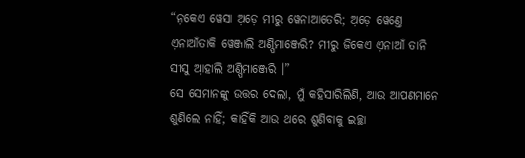“ନ଼କେଏ ୱେସା ଅ଼ଡ଼େ ମୀରୁ ୱେନାଆତେରି; ଅ଼ଡ଼େ ୱେଣ୍ତେ ଏ଼ନାଆଁତାକି ୱେଞ୍ଜାଲି ଅଣ୍ପିମାଞ୍ଜେରି? ମୀରୁ ଜିକେଏ ଏ଼ନାଆଁ ତାନି ସୀସୁ ଆ଼ହାଲି ଅଣ୍ପିମାଞ୍ଜେରି ।”
ସେ ସେମାନଙ୍କୁ ଉତ୍ତର ଦେଲା, ମୁଁ କହିସାରିଲିଣି, ଆଉ ଆପଣମାନେ ଶୁଣିଲେ ନାହିଁ; କାହିଁକି ଆଉ ଥରେ ଶୁଣିବାକୁ ଇଚ୍ଛା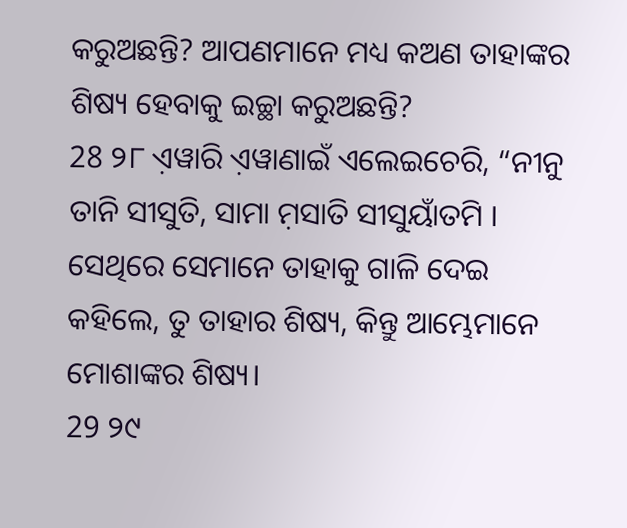କରୁଅଛନ୍ତି? ଆପଣମାନେ ମଧ୍ୟ କଅଣ ତାହାଙ୍କର ଶିଷ୍ୟ ହେବାକୁ ଇଚ୍ଛା କରୁଅଛନ୍ତି?
28 ୨୮ ଏ଼ୱାରି ଏ଼ୱାଣାଇଁ ଏଲେଇଚେରି, “ନୀନୁ ତାନି ସୀସୁତି, ସାମା ମ଼ସାତି ସୀସୁୟାଁତମି ।
ସେଥିରେ ସେମାନେ ତାହାକୁ ଗାଳି ଦେଇ କହିଲେ, ତୁ ତାହାର ଶିଷ୍ୟ, କିନ୍ତୁ ଆମ୍ଭେମାନେ ମୋଶାଙ୍କର ଶିଷ୍ୟ।
29 ୨୯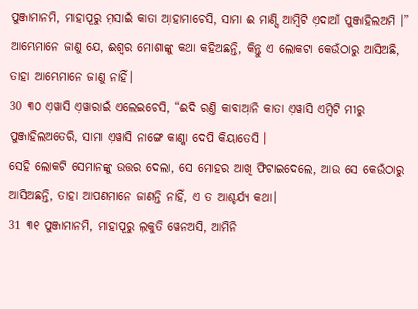ପୁଞ୍ଜାମାନମି, ମାହାପୂରୁ ମ଼ସାଇଁ କାତା ଆ଼ହାମାଚେସି, ସାମା ଈ ମାଣ୍ସି ଆମ୍ବିଟି ଏ଼ଦାଆଁ ପୁଞ୍ଜାହିଲଅମି ।”
ଆମ୍ଭେମାନେ ଜାଣୁ ଯେ, ଈଶ୍ବର ମୋଶାଙ୍କୁ କଥା କହିଅଛନ୍ତି, କିନ୍ତୁ ଏ ଲୋକଟା କେଉଁଠାରୁ ଆସିଅଛି, ତାହା ଆମ୍ଭେମାନେ ଜାଣୁ ନାହିଁ।
30 ୩୦ ଏ଼ୱାସି ଏ଼ୱାରାଇଁ ଏଲେଇଚେସି, “ଈଦି ରଣ୍ତି କାବାଆ଼ନି କାତା ଏ଼ୱାସି ଏମ୍ବିଟି ମୀରୁ ପୁଞ୍ଜାହିଲଅତେରି, ସାମା ଏ଼ୱାସି ନାଙ୍ଗେ କାଣ୍କା ଦେପି କିୟାତେସି ।
ସେହି ଲୋକଟି ସେମାନଙ୍କୁ ଉତ୍ତର ଦେଲା, ସେ ମୋହର ଆଖି ଫିଟାଇଦେଲେ, ଆଉ ସେ କେଉଁଠାରୁ ଆସିଅଛନ୍ତି, ତାହା ଆପଣମାନେ ଜାଣନ୍ତି ନାହିଁ, ଏ ତ ଆଶ୍ଚର୍ଯ୍ୟ କଥା।
31 ୩୧ ପୁଞ୍ଜାମାନମି, ମାହାପୂରୁ ଲ଼କୁତି ୱେନଅସି, ଆମିନି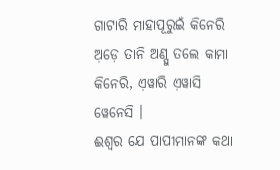ଗାଟାରି ମାହାପୂରୁଇଁ କିନେରି ଅ଼ଡ଼େ ତାନି ଅଣ୍ପୁ ତଲେ କାମା କିନେରି, ଏ଼ୱାରି ଏ଼ୱାସି ୱେନେସି ।
ଈଶ୍ବର ଯେ ପାପୀମାନଙ୍କ କଥା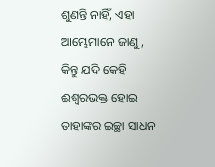ଶୁଣନ୍ତି ନାହିଁ, ଏହା ଆମ୍ଭେମାନେ ଜାଣୁ, କିନ୍ତୁ ଯଦି କେହି ଈଶ୍ବରଭକ୍ତ ହୋଇ ତାହାଙ୍କର ଇଚ୍ଛା ସାଧନ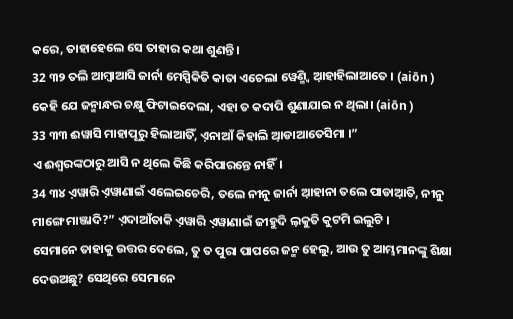କରେ, ତାହାହେଲେ ସେ ତାହାର କଥା ଶୁଣନ୍ତି।
32 ୩୨ ତଲି ଆମ୍ବାଆସି ଜାର୍ନା ମେସ୍ପିକିତି କାତା ଏଚେଲା ୱେଣ୍ମ୍ବି ଆ଼ହାହିଲାଆତେ । (aiōn )
କେହି ଯେ ଜନ୍ମାନ୍ଧର ଚକ୍ଷୁ ଫିଟାଇଦେଲା, ଏହା ତ କଦାପି ଶୁଣାଯାଇ ନ ଥିଲା। (aiōn )
33 ୩୩ ଈୱାସି ମାହାପୂରୁ ହିଲାଆତିଁ, ଏ଼ନାଆଁ କିହାଲି ଆ଼ଡାଆତେସିମା ।”
ଏ ଈଶ୍ବରଙ୍କଠାରୁ ଆସି ନ ଥିଲେ କିଛି କରିପାରନ୍ତେ ନାହିଁ।
34 ୩୪ ଏ଼ୱାରି ଏ଼ୱାଣାଇଁ ଏଲେଇଚେରି, ତଲେ ନୀନୁ ଜାର୍ନା ଆ଼ହାନା ତଲେ ପାଡାଆ଼ତି, ନୀନୁ ମାଙ୍ଗେ ମାଞ୍ଜାଦି?” ଏ଼ଦାଆଁତାକି ଏ଼ୱାରି ଏ଼ୱାଣାଇଁ ଜୀହୁଦି ଲ଼କୁତି କୁଟମି ଇଲୁଟି ।
ସେମାନେ ତାହାକୁ ଉତ୍ତର ଦେଲେ, ତୁ ତ ପୁରା ପାପରେ ଜନ୍ମ ହେଲୁ, ଆଉ ତୁ ଆମ୍ଭମାନଙ୍କୁ ଶିକ୍ଷା ଦେଉଅଛୁ? ସେଥିରେ ସେମାନେ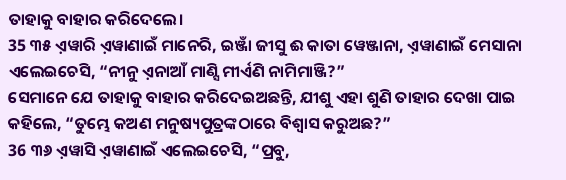ତାହାକୁ ବାହାର କରିଦେଲେ।
35 ୩୫ ଏ଼ୱାରି ଏ଼ୱାଣାଇଁ ମାନେରି, ଇଞ୍ଜାଁ ଜୀସୁ ଈ କାତା ୱେଞ୍ଜାନା, ଏ଼ୱାଣାଇଁ ମେସାନା ଏଲେଇଚେସି, “ନୀନୁ ଏ଼ନାଆଁ ମାଣ୍ସି ମୀର୍ଏଣି ନାମିମାଞ୍ଜି?”
ସେମାନେ ଯେ ତାହାକୁ ବାହାର କରିଦେଇଅଛନ୍ତି, ଯୀଶୁ ଏହା ଶୁଣି ତାହାର ଦେଖା ପାଇ କହିଲେ, “ତୁମ୍ଭେ କଅଣ ମନୁଷ୍ୟପୁତ୍ରଙ୍କଠାରେ ବିଶ୍ୱାସ କରୁଅଛ?”
36 ୩୬ ଏ଼ୱାସି ଏ଼ୱାଣାଇଁ ଏଲେଇଚେସି, “ପ୍ରବୁ,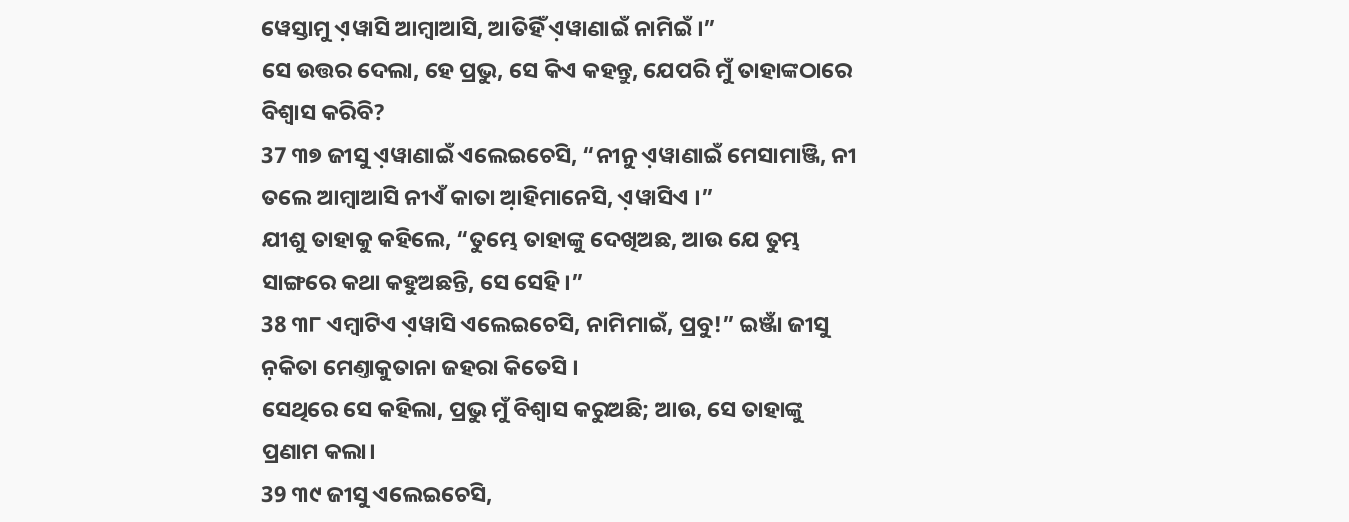ୱେସ୍ତାମୁ ଏ଼ୱାସି ଆମ୍ବାଆସି, ଆତିହିଁ ଏ଼ୱାଣାଇଁ ନାମିଇଁ ।”
ସେ ଉତ୍ତର ଦେଲା, ହେ ପ୍ରଭୁ, ସେ କିଏ କହନ୍ତୁ, ଯେପରି ମୁଁ ତାହାଙ୍କଠାରେ ବିଶ୍ୱାସ କରିବି?
37 ୩୭ ଜୀସୁ ଏ଼ୱାଣାଇଁ ଏଲେଇଚେସି, “ନୀନୁ ଏ଼ୱାଣାଇଁ ମେସାମାଞ୍ଜି, ନୀ ତଲେ ଆମ୍ବାଆସି ନୀଏଁ କାତା ଆ଼ହିମାନେସି, ଏ଼ୱାସିଏ ।”
ଯୀଶୁ ତାହାକୁ କହିଲେ, “ତୁମ୍ଭେ ତାହାଙ୍କୁ ଦେଖିଅଛ, ଆଉ ଯେ ତୁମ୍ଭ ସାଙ୍ଗରେ କଥା କହୁଅଛନ୍ତି, ସେ ସେହି।”
38 ୩୮ ଏମ୍ବାଟିଏ ଏ଼ୱାସି ଏଲେଇଚେସି, ନାମିମାଇଁ, ପ୍ରବୁ!” ଇଞ୍ଜାଁ ଜୀସୁ ନ଼କିତା ମେଣ୍ତାକୁତାନା ଜହରା କିତେସି ।
ସେଥିରେ ସେ କହିଲା, ପ୍ରଭୁ ମୁଁ ବିଶ୍ୱାସ କରୁଅଛି; ଆଉ, ସେ ତାହାଙ୍କୁ ପ୍ରଣାମ କଲା।
39 ୩୯ ଜୀସୁ ଏଲେଇଚେସି,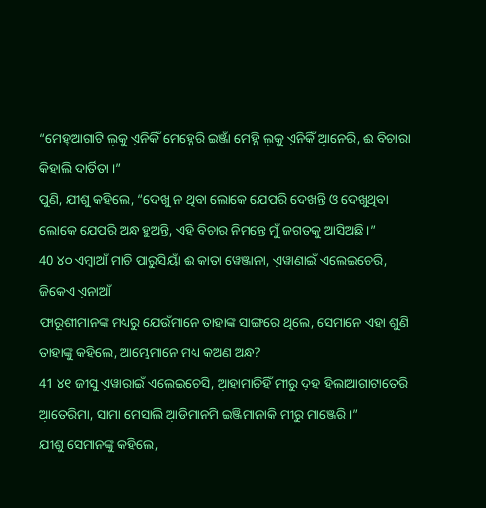“ମେହ୍ଆଗାଟି ଲ଼କୁ ଏ଼ନିକିଁ ମେହ୍ନେରି ଇଞ୍ଜାଁ ମେହ୍ନି ଲ଼କୁ ଏ଼ନିକିଁ ଆ଼ନେରି, ଈ ବିଚାରା କିହାଲି ଦାର୍ତିତା ।”
ପୁଣି, ଯୀଶୁ କହିଲେ, “ଦେଖୁ ନ ଥିବା ଲୋକେ ଯେପରି ଦେଖନ୍ତି ଓ ଦେଖୁଥିବା ଲୋକେ ଯେପରି ଅନ୍ଧ ହୁଅନ୍ତି, ଏହି ବିଚାର ନିମନ୍ତେ ମୁଁ ଜଗତକୁ ଆସିଅଛି।”
40 ୪୦ ଏମ୍ବାଆଁ ମାଚି ପାରୁସିୟାଁ ଈ କାତା ୱେଞ୍ଜାନା, ଏ଼ୱାଣାଇଁ ଏଲେଇଚେରି, ଜିକେଏ ଏ଼ନାଆଁ
ଫାରୂଶୀମାନଙ୍କ ମଧ୍ୟରୁ ଯେଉଁମାନେ ତାହାଙ୍କ ସାଙ୍ଗରେ ଥିଲେ, ସେମାନେ ଏହା ଶୁଣି ତାହାଙ୍କୁ କହିଲେ, ଆମ୍ଭେମାନେ ମଧ୍ୟ କଅଣ ଅନ୍ଧ?
41 ୪୧ ଜୀସୁ ଏ଼ୱାରାଇଁ ଏଲେଇଚେସି, ଆ଼ହାମାଚିହିଁ ମୀରୁ ଦ଼ହ ହିଲାଆଗାଟାତେରି ଆ଼ତେରିମା, ସାମା ମେସାଲି ଆ଼ଡିମାନମି ଇଞ୍ଜିମାନାକି ମୀରୁ ମାଞ୍ଜେରି ।”
ଯୀଶୁ ସେମାନଙ୍କୁ କହିଲେ,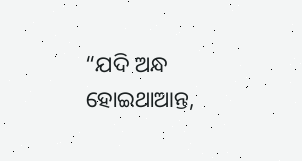“ଯଦି ଅନ୍ଧ ହୋଇଥାଆନ୍ତ,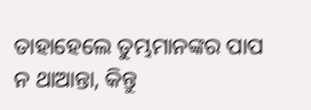ତାହାହେଲେ ତୁମ୍ଭମାନଙ୍କର ପାପ ନ ଥାଆନ୍ତା, କିନ୍ତୁ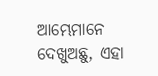ଆମ୍ଭେମାନେ ଦେଖୁଅଛୁ, ଏହା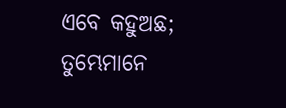ଏବେ କହୁଅଛ; ତୁମ୍ଭେମାନେ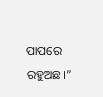ପାପରେ ରହୁଅଛ।”